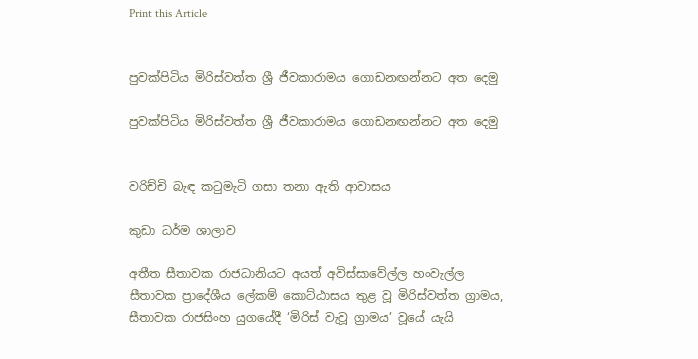Print this Article


පුවක්පිටිය මිරිස්වත්ත ශ්‍රී ජීවකාරාමය ගොඩනඟන්නට අත දෙමු

පුවක්පිටිය මිරිස්වත්ත ශ්‍රී ජීවකාරාමය ගොඩනඟන්නට අත දෙමු


වරිච්චි බැඳ කටුමැටි ගසා තනා ඇති ආවාසය

කුඩා ධර්ම ශාලාව

අතීත සීතාවක රාජධානියට අයත් අවිස්සාවේල්ල හංවැල්ල සීතාවක ප්‍රාදේශීය ලේකම් කොට්ඨාසය තුළ වූ මිරිස්වත්ත ග්‍රාමය, සීතාවක රාජසිංහ යුගයේදී ‘මිරිස් වැවූ ග්‍රාමය’ වූයේ යැයි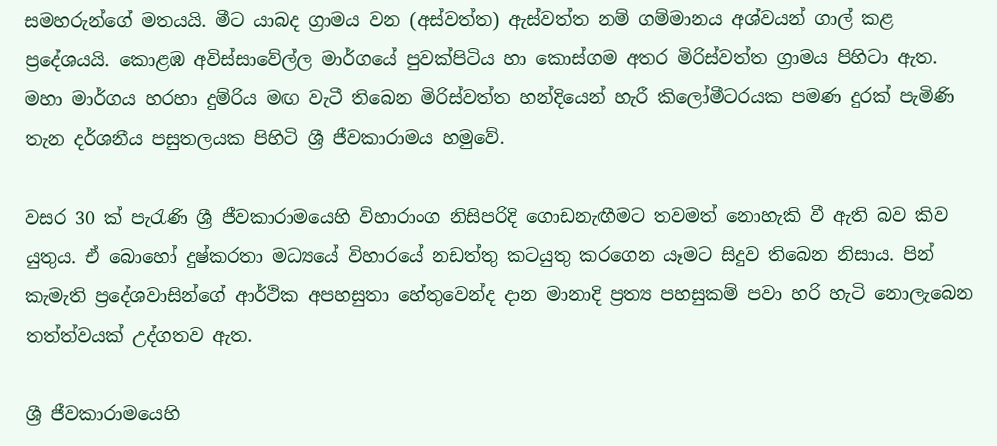සමහරුන්ගේ මතයයි. මීට යාබද ග්‍රාමය වන (අස්වත්ත) ඇස්වත්ත නම් ගම්මානය අශ්වයන් ගාල් කළ ප්‍රදේශයයි. කොළඹ අවිස්සාවේල්ල මාර්ගයේ පුවක්පිටිය හා කොස්ගම අතර මිරිස්වත්ත ග්‍රාමය පිහිටා ඇත. මහා මාර්ගය හරහා දුම්රිය මඟ වැටී තිබෙන මිරිස්වත්ත හන්දියෙන් හැරී කිලෝමීටරයක පමණ දුරක් පැමිණි තැන දර්ශනීය පසුතලයක පිහිටි ශ්‍රී ජීවකාරාමය හමුවේ.

වසර 30 ක් පැරැණි ශ්‍රී ජීවකාරාමයෙහි විහාරාංග නිසිපරිදි ගොඩනැඟීමට තවමත් නොහැකි වී ඇති බව කිව යුතුය. ඒ බොහෝ දුෂ්කරතා මධ්‍යයේ විහාරයේ නඩත්තු කටයුතු කරගෙන යෑමට සිදුව තිබෙන නිසාය. පින් කැමැති ප්‍රදේශවාසින්ගේ ආර්ථික අපහසුතා හේතුවෙන්ද දාන මානාදි ප්‍රත්‍ය පහසුකම් පවා හරි හැටි නොලැබෙන තත්ත්වයක් උද්ගතව ඇත.

ශ්‍රී ජීවකාරාමයෙහි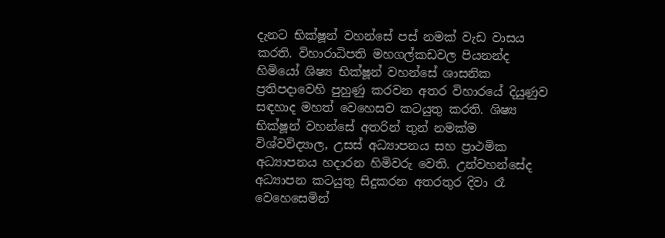දැනට භික්ෂූන් වහන්සේ පස් නමක් වැඩ වාසය කරති. විහාරාධිපති මහගල්කඩවල පියනන්ද හිමියෝ ශිෂ්‍ය භික්ෂූන් වහන්සේ ශාසනික ප්‍රතිපදාවෙහි පුහුණු කරවන අතර විහාරයේ දියුණුව සඳහාද මහත් වෙහෙසව කටයුතු කරති. ශිෂ්‍ය භික්ෂූන් වහන්සේ අතරින් තුන් නමක්ම විශ්වවිද්‍යාල, උසස් අධ්‍යාපනය සහ ප්‍රාථමික අධ්‍යාපනය හදාරන හිමිවරු වෙති. උන්වහන්සේද අධ්‍යාපන කටයුතු සිදුකරන අතරතුර දිවා රෑ වෙහෙසෙමින්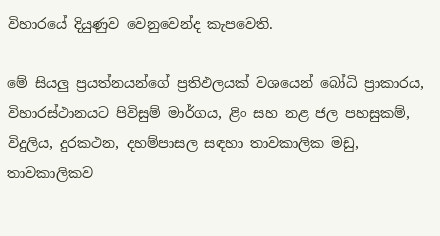විහාරයේ දියුණුව වෙනුවෙන්ද කැපවෙති.

මේ සියලු ප්‍රයත්නයන්ගේ ප්‍රතිඵලයක් වශයෙන් බෝධි ප්‍රාකාරය, විහාරස්ථානයට පිවිසුම් මාර්ගය, ළිං සහ නළ ජල පහසුකම්, විදුලිය, දුරකථන, දහම්පාසල සඳහා තාවකාලික මඩු, තාවකාලිකව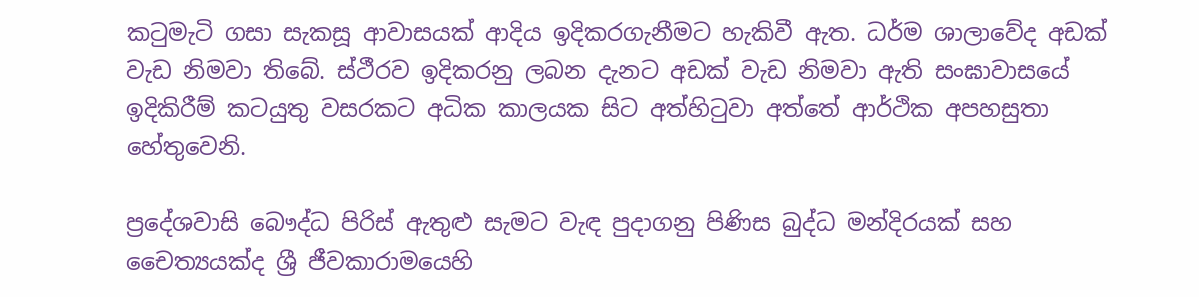කටුමැටි ගසා සැකසූ ආවාසයක් ආදිය ඉදිකරගැනීමට හැකිවී ඇත. ධර්ම ශාලාවේද අඩක් වැඩ නිමවා තිබේ. ස්ථීරව ඉදිකරනු ලබන දැනට අඩක් වැඩ නිමවා ඇති සංඝාවාසයේ ඉදිකිරීම් කටයුතු වසරකට අධික කාලයක සිට අත්හිටුවා අත්තේ ආර්ථික අපහසුතා හේතුවෙනි.

ප්‍රදේශවාසි බෞද්ධ පිරිස් ඇතුළු සැමට වැඳ පුදාගනු පිණිස බුද්ධ මන්දිරයක් සහ චෛත්‍යයක්ද ශ්‍රී ජීවකාරාමයෙහි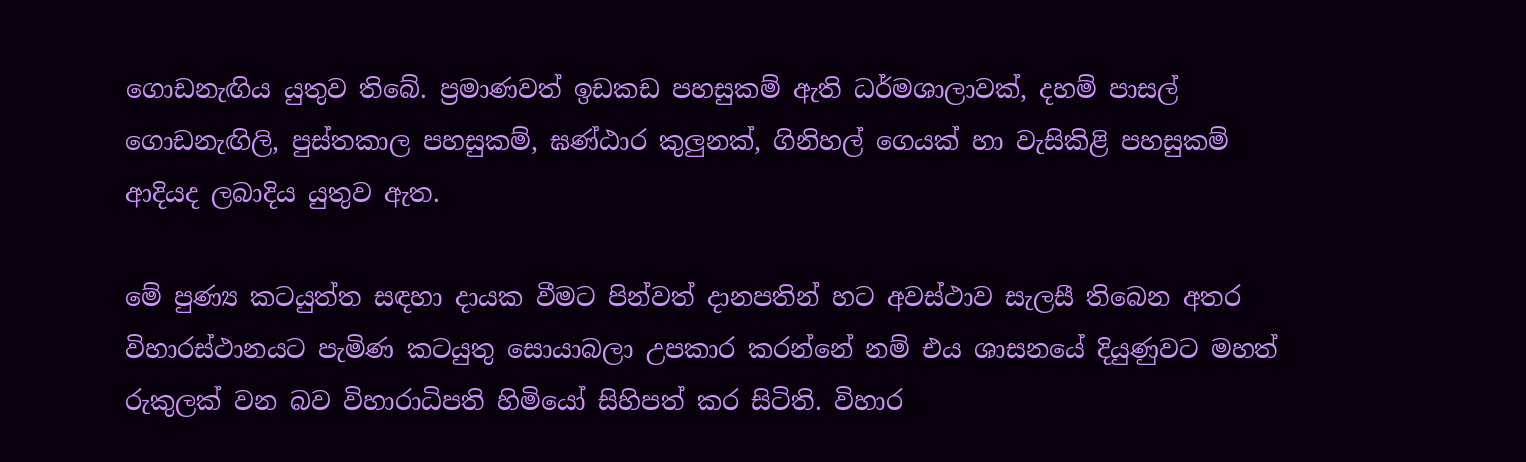ගොඩනැඟිය යුතුව තිබේ. ප්‍රමාණවත් ඉඩකඩ පහසුකම් ඇති ධර්මශාලාවක්, දහම් පාසල් ගොඩනැඟිලි, පුස්තකාල පහසුකම්, ඝණ්ඨාර කුලුනක්, ගිනිහල් ගෙයක් හා වැසිකිළි පහසුකම් ආදියද ලබාදිය යුතුව ඇත.

මේ පුණ්‍ය කටයුත්ත සඳහා දායක වීමට පින්වත් දානපතින් හට අවස්ථාව සැලසී තිබෙන අතර විහාරස්ථානයට පැමිණ කටයුතු සොයාබලා උපකාර කරන්නේ නම් එය ශාසනයේ දියුණුවට මහත් රුකුලක් වන බව විහාරාධිපති හිමියෝ සිහිපත් කර සිටිති. විහාර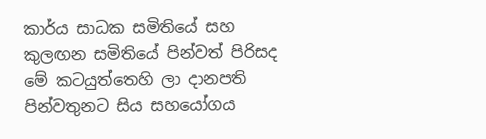කාර්ය සාධක සමිතියේ සහ කුලඟන සමිතියේ පින්වත් පිරිසද මේ කටයුත්තෙහි ලා දානපති පින්වතුනට සිය සහයෝගය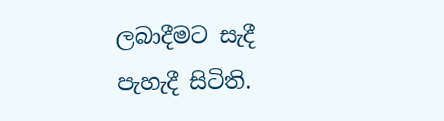ලබාදීමට සැදී පැහැදී සිටිති.